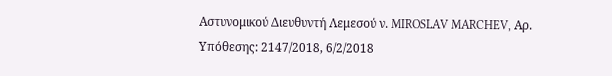Αστυνομικού Διευθυντή Λεμεσού ν. MIROSLAV MARCHEV, Αρ. Υπόθεσης: 2147/2018, 6/2/2018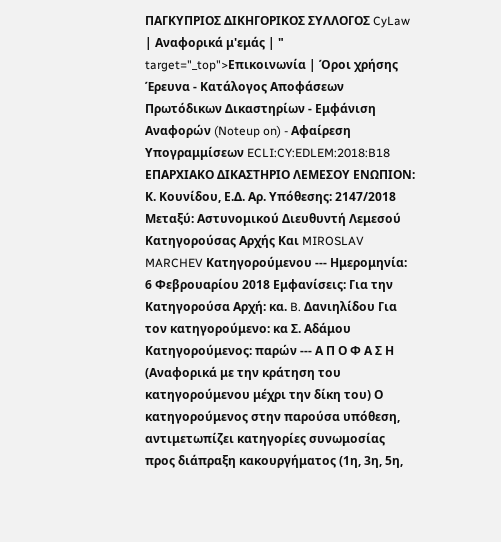ΠΑΓΚΥΠΡΙΟΣ ΔΙΚΗΓΟΡΙΚΟΣ ΣΥΛΛΟΓΟΣ CyLaw | Αναφορικά μ'εμάς | " target="_top">Επικοινωνία | Όροι χρήσης Έρευνα - Κατάλογος Αποφάσεων Πρωτόδικων Δικαστηρίων - Εμφάνιση Αναφορών (Noteup on) - Αφαίρεση Υπογραμμίσεων ECLI:CY:EDLEM:2018:B18 ΕΠΑΡΧΙΑΚΟ ΔΙΚΑΣΤΗΡΙΟ ΛΕΜΕΣΟΥ ΕΝΩΠΙΟΝ: Κ. Κουνίδου, Ε.Δ. Αρ. Υπόθεσης: 2147/2018 Μεταξύ: Αστυνομικού Διευθυντή Λεμεσού Κατηγορούσας Αρχής Και MIROSLAV MARCHEV Κατηγορούμενου --- Ημερομηνία: 6 Φεβρουαρίου 2018 Εμφανίσεις: Για την Κατηγορούσα Αρχή: κα. B. Δανιηλίδου Για τον κατηγορούμενο: κα Σ. Αδάμου Κατηγορούμενος: παρών --- Α Π Ο Φ Α Σ Η (Αναφορικά με την κράτηση του κατηγορούμενου μέχρι την δίκη του) Ο κατηγορούμενος στην παρούσα υπόθεση, αντιμετωπίζει κατηγορίες συνωμοσίας προς διάπραξη κακουργήματος (1η, 3η, 5η,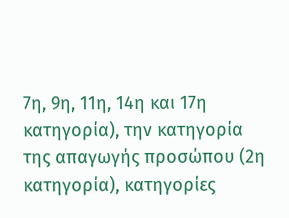7η, 9η, 11η, 14η και 17η κατηγορία), την κατηγορία της απαγωγής προσώπου (2η κατηγορία), κατηγορίες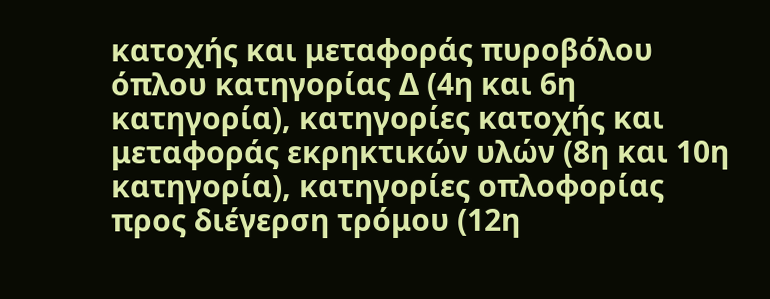κατοχής και μεταφοράς πυροβόλου όπλου κατηγορίας Δ (4η και 6η κατηγορία), κατηγορίες κατοχής και μεταφοράς εκρηκτικών υλών (8η και 10η κατηγορία), κατηγορίες οπλοφορίας προς διέγερση τρόμου (12η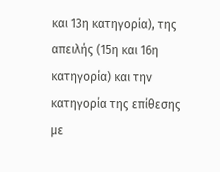και 13η κατηγορία), της απειλής (15η και 16η κατηγορία) και την κατηγορία της επίθεσης με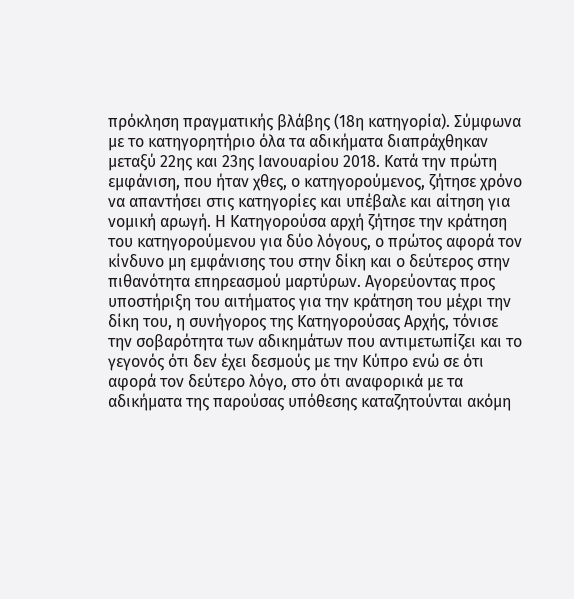πρόκληση πραγματικής βλάβης (18η κατηγορία). Σύμφωνα με το κατηγορητήριο όλα τα αδικήματα διαπράχθηκαν μεταξύ 22ης και 23ης Ιανουαρίου 2018. Κατά την πρώτη εμφάνιση, που ήταν χθες, ο κατηγορούμενος, ζήτησε χρόνο να απαντήσει στις κατηγορίες και υπέβαλε και αίτηση για νομική αρωγή. Η Κατηγορούσα αρχή ζήτησε την κράτηση του κατηγορούμενου για δύο λόγους, ο πρώτος αφορά τον κίνδυνο μη εμφάνισης του στην δίκη και ο δεύτερος στην πιθανότητα επηρεασμού μαρτύρων. Αγορεύοντας προς υποστήριξη του αιτήματος για την κράτηση του μέχρι την δίκη του, η συνήγορος της Κατηγορούσας Αρχής, τόνισε την σοβαρότητα των αδικημάτων που αντιμετωπίζει και το γεγονός ότι δεν έχει δεσμούς με την Κύπρο ενώ σε ότι αφορά τον δεύτερο λόγο, στο ότι αναφορικά με τα αδικήματα της παρούσας υπόθεσης καταζητούνται ακόμη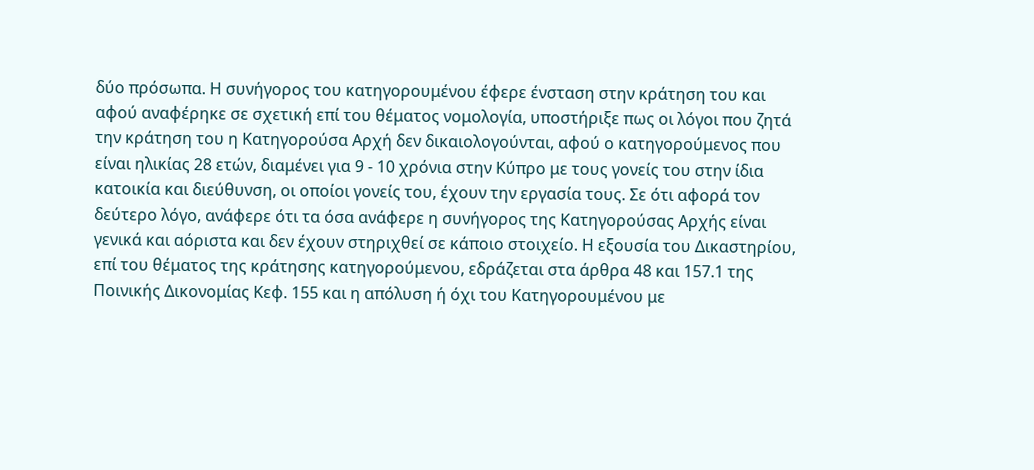δύο πρόσωπα. Η συνήγορος του κατηγορουμένου έφερε ένσταση στην κράτηση του και αφού αναφέρηκε σε σχετική επί του θέματος νομολογία, υποστήριξε πως οι λόγοι που ζητά την κράτηση του η Κατηγορούσα Αρχή δεν δικαιολογούνται, αφού ο κατηγορούμενος που είναι ηλικίας 28 ετών, διαμένει για 9 - 10 χρόνια στην Κύπρο με τους γονείς του στην ίδια κατοικία και διεύθυνση, οι οποίοι γονείς του, έχουν την εργασία τους. Σε ότι αφορά τον δεύτερο λόγο, ανάφερε ότι τα όσα ανάφερε η συνήγορος της Κατηγορούσας Αρχής είναι γενικά και αόριστα και δεν έχουν στηριχθεί σε κάποιο στοιχείο. Η εξουσία του Δικαστηρίου, επί του θέματος της κράτησης κατηγορούμενου, εδράζεται στα άρθρα 48 και 157.1 της Ποινικής Δικονομίας Κεφ. 155 και η απόλυση ή όχι του Κατηγορουμένου με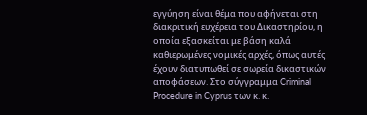εγγύηση είναι θέμα που αφήνεται στη διακριτική ευχέρεια του Δικαστηρίου, η οποία εξασκείται με βάση καλά καθιερωμένες νομικές αρχές, όπως αυτές έχουν διατυπωθεί σε σωρεία δικαστικών αποφάσεων. Στο σύγγραμμα Criminal Procedure in Cyprus των κ. κ.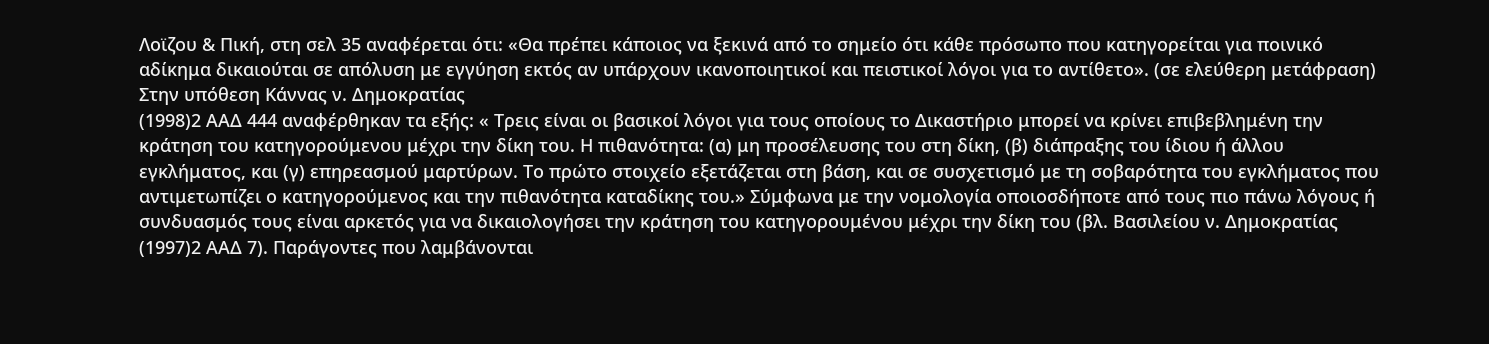Λοϊζου & Πική, στη σελ 35 αναφέρεται ότι: «Θα πρέπει κάποιος να ξεκινά από το σημείο ότι κάθε πρόσωπο που κατηγορείται για ποινικό αδίκημα δικαιούται σε απόλυση με εγγύηση εκτός αν υπάρχουν ικανοποιητικοί και πειστικοί λόγοι για το αντίθετο». (σε ελεύθερη μετάφραση) Στην υπόθεση Κάννας ν. Δημοκρατίας
(1998)2 ΑΑΔ 444 αναφέρθηκαν τα εξής: « Τρεις είναι οι βασικοί λόγοι για τους οποίους το Δικαστήριο μπορεί να κρίνει επιβεβλημένη την κράτηση του κατηγορούμενου μέχρι την δίκη του. Η πιθανότητα: (α) μη προσέλευσης του στη δίκη, (β) διάπραξης του ίδιου ή άλλου εγκλήματος, και (γ) επηρεασμού μαρτύρων. Το πρώτο στοιχείο εξετάζεται στη βάση, και σε συσχετισμό με τη σοβαρότητα του εγκλήματος που αντιμετωπίζει ο κατηγορούμενος και την πιθανότητα καταδίκης του.» Σύμφωνα με την νομολογία οποιοσδήποτε από τους πιο πάνω λόγους ή συνδυασμός τους είναι αρκετός για να δικαιολογήσει την κράτηση του κατηγορουμένου μέχρι την δίκη του (βλ. Βασιλείου ν. Δημοκρατίας
(1997)2 ΑΑΔ 7). Παράγοντες που λαμβάνονται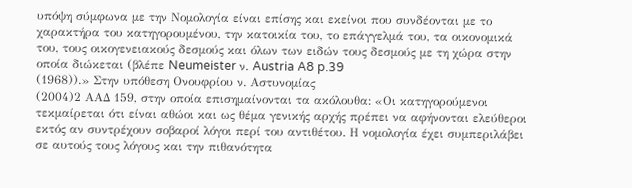υπόψη σύμφωνα με την Νομολογία είναι επίσης και εκείνοι που συνδέονται με το χαρακτήρα του κατηγορουμένου, την κατοικία του, το επάγγελμά του, τα οικονομικά του, τους οικογενειακούς δεσμούς και όλων των ειδών τους δεσμούς με τη χώρα στην οποία διώκεται (βλέπε Neumeister ν. Austria A8 p.39
(1968)).» Στην υπόθεση Ονουφρίου ν. Αστυνομίας
(2004)2 ΑΑΔ 159, στην οποία επισημαίνονται τα ακόλουθα: «Οι κατηγορούμενοι τεκμαίρεται ότι είναι αθώοι και ως θέμα γενικής αρχής πρέπει να αφήνονται ελεύθεροι εκτός αν συντρέχουν σοβαροί λόγοι περί του αντιθέτου. Η νομολογία έχει συμπεριλάβει σε αυτούς τους λόγους και την πιθανότητα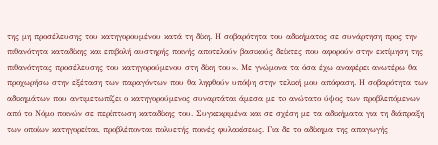της μη προσέλευσης του κατηγορουμένου κατά τη δίκη. Η σοβαρότητα του αδικήματος σε συνάρτηση προς την πιθανότητα καταδίκης και επιβολή αυστηρής ποινής αποτελούν βασικούς δείκτες που αφορούν στην εκτίμηση της πιθανότητας προσέλευσης του κατηγορούμενου στη δίκη του». Με γνώμονα τα όσα έχω αναφέρει ανωτέρω θα προχωρήσω στην εξέταση των παραγόντων που θα ληφθούν υπόψη στην τελική μου απόφαση. Η σοβαρότητα των αδικημάτων που αντιμετωπίζει ο κατηγορούμενος συναρτάται άμεσα με τo ανώτατο ύψος των προβλεπόμενων από το Νόμο ποινών σε περίπτωση καταδίκης του. Συγκεκριμένα και σε σχέση με τα αδικήματα για τη διάπραξη των οποίων κατηγορείται, προβλέπονται πολυετής ποινές φυλακίσεως. Για δε το αδίκημα της απαγωγής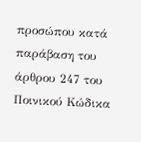προσώπου κατά παράβαση του άρθρου 247 του Ποινικού Κώδικα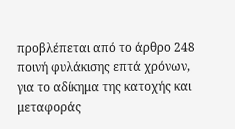προβλέπεται από το άρθρο 248 ποινή φυλάκισης επτά χρόνων, για το αδίκημα της κατοχής και μεταφοράς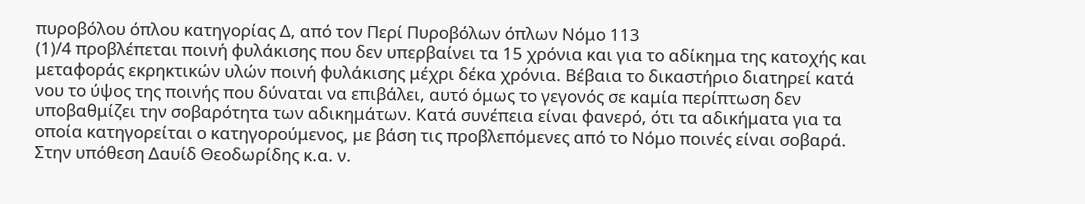πυροβόλου όπλου κατηγορίας Δ, από τον Περί Πυροβόλων όπλων Νόμο 113
(1)/4 προβλέπεται ποινή φυλάκισης που δεν υπερβαίνει τα 15 χρόνια και για το αδίκημα της κατοχής και μεταφοράς εκρηκτικών υλών ποινή φυλάκισης μέχρι δέκα χρόνια. Βέβαια το δικαστήριο διατηρεί κατά νου το ύψος της ποινής που δύναται να επιβάλει, αυτό όμως το γεγονός σε καμία περίπτωση δεν υποβαθμίζει την σοβαρότητα των αδικημάτων. Κατά συνέπεια είναι φανερό, ότι τα αδικήματα για τα οποία κατηγορείται ο κατηγορούμενος, με βάση τις προβλεπόμενες από το Νόμο ποινές είναι σοβαρά. Στην υπόθεση Δαυίδ Θεοδωρίδης κ.α. ν.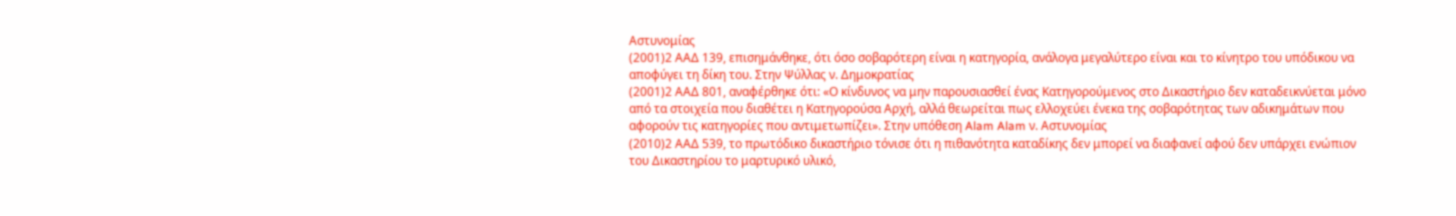Αστυνομίας
(2001)2 ΑΑΔ 139, επισημάνθηκε, ότι όσο σοβαρότερη είναι η κατηγορία, ανάλογα μεγαλύτερο είναι και το κίνητρο του υπόδικου να αποφύγει τη δίκη του. Στην Ψύλλας ν. Δημοκρατίας
(2001)2 ΑΑΔ 801, αναφέρθηκε ότι: «Ο κίνδυνος να μην παρουσιασθεί ένας Κατηγορούμενος στο Δικαστήριο δεν καταδεικνύεται μόνο από τα στοιχεία που διαθέτει η Κατηγορούσα Αρχή, αλλά θεωρείται πως ελλοχεύει ένεκα της σοβαρότητας των αδικημάτων που αφορούν τις κατηγορίες που αντιμετωπίζει». Στην υπόθεση Alam Alam ν. Αστυνομίας
(2010)2 ΑΑΔ 539, το πρωτόδικο δικαστήριο τόνισε ότι η πιθανότητα καταδίκης δεν μπορεί να διαφανεί αφού δεν υπάρχει ενώπιον του Δικαστηρίου το μαρτυρικό υλικό,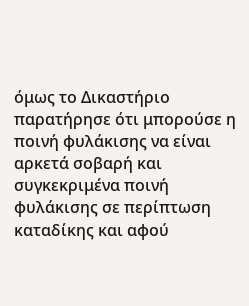όμως το Δικαστήριο παρατήρησε ότι μπορούσε η ποινή φυλάκισης να είναι αρκετά σοβαρή και συγκεκριμένα ποινή φυλάκισης σε περίπτωση καταδίκης και αφού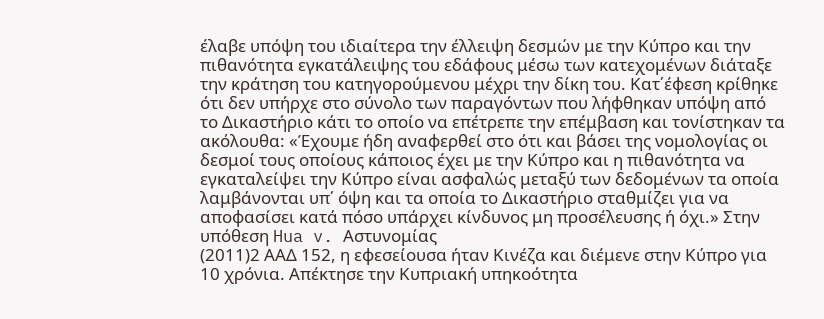έλαβε υπόψη του ιδιαίτερα την έλλειψη δεσμών με την Κύπρο και την πιθανότητα εγκατάλειψης του εδάφους μέσω των κατεχομένων διάταξε την κράτηση του κατηγορούμενου μέχρι την δίκη του. Κατ΄έφεση κρίθηκε ότι δεν υπήρχε στο σύνολο των παραγόντων που λήφθηκαν υπόψη από το Δικαστήριο κάτι το οποίο να επέτρεπε την επέμβαση και τονίστηκαν τα ακόλουθα: «Έχουμε ήδη αναφερθεί στο ότι και βάσει της νομολογίας οι δεσμοί τους οποίους κάποιος έχει με την Κύπρο και η πιθανότητα να εγκαταλείψει την Κύπρο είναι ασφαλώς μεταξύ των δεδομένων τα οποία λαμβάνονται υπ΄ όψη και τα οποία το Δικαστήριο σταθμίζει για να αποφασίσει κατά πόσο υπάρχει κίνδυνος μη προσέλευσης ή όχι.» Στην υπόθεση Hua v. Αστυνομίας
(2011)2 ΑΑΔ 152, η εφεσείουσα ήταν Κινέζα και διέμενε στην Κύπρο για 10 χρόνια. Απέκτησε την Κυπριακή υπηκοότητα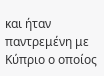και ήταν παντρεμένη με Κύπριο ο οποίος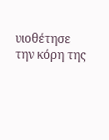υιοθέτησε την κόρη της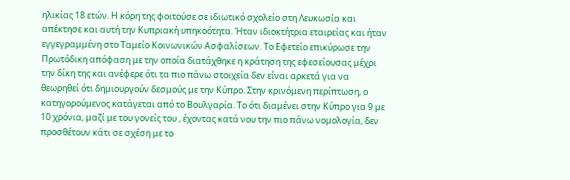ηλικίας 18 ετών. Η κόρη της φοιτούσε σε ιδιωτικό σχολείο στη Λευκωσία και απέκτησε και αυτή την Κυπριακή υπηκοότητα. Ήταν ιδιοκτήτρια εταιρείας και ήταν εγγεγραμμένη στο Ταμείο Κοινωνικών Ασφαλίσεων. Το Εφετείο επικύρωσε την Πρωτόδικη απόφαση με την οποία διατάχθηκε η κράτηση της εφεσείουσας μέχρι την δίκη της και ανέφερε ότι τα πιο πάνω στοιχεία δεν είναι αρκετά για να θεωρηθεί ότι δημιουργούν δεσμούς με την Κύπρο. Στην κρινόμενη περίπτωση, ο κατηγορούμενος κατάγεται από το Βουλγαρία. Το ότι διαμένει στην Κύπρο για 9 με 10 χρόνια, μαζί με του γονείς του , έχοντας κατά νου την πιο πάνω νομολογία, δεν προσθέτουν κάτι σε σχέση με το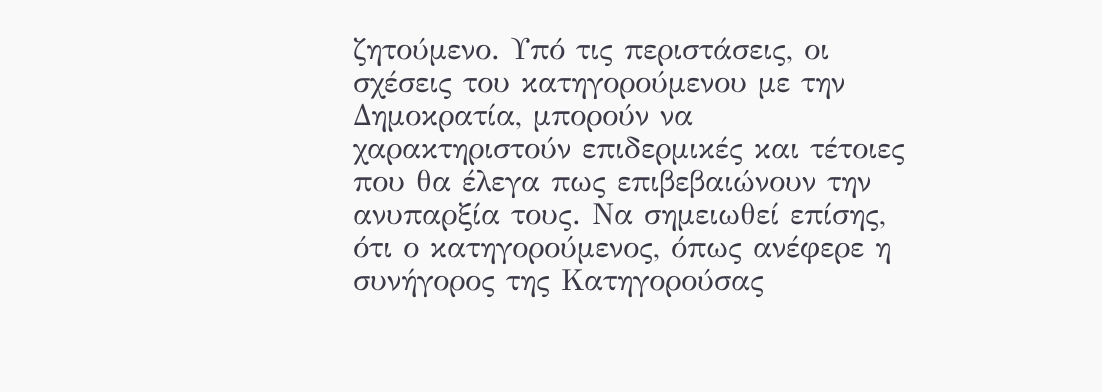ζητούμενο. Υπό τις περιστάσεις, οι σχέσεις του κατηγορούμενου με την Δημοκρατία, μπορούν να χαρακτηριστούν επιδερμικές και τέτοιες που θα έλεγα πως επιβεβαιώνουν την ανυπαρξία τους. Να σημειωθεί επίσης, ότι ο κατηγορούμενος, όπως ανέφερε η συνήγορος της Κατηγορούσας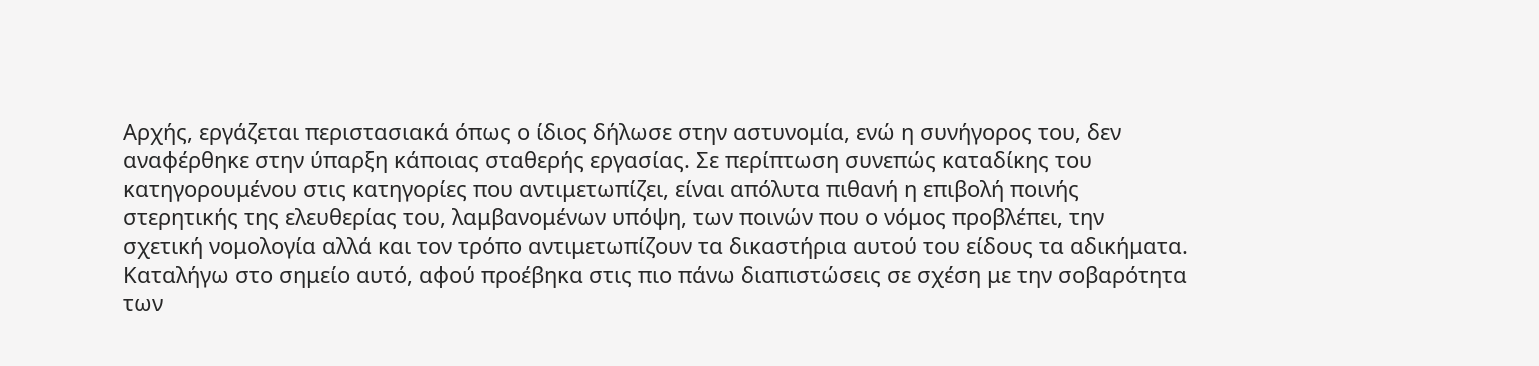Αρχής, εργάζεται περιστασιακά όπως ο ίδιος δήλωσε στην αστυνομία, ενώ η συνήγορος του, δεν αναφέρθηκε στην ύπαρξη κάποιας σταθερής εργασίας. Σε περίπτωση συνεπώς καταδίκης του κατηγορουμένου στις κατηγορίες που αντιμετωπίζει, είναι απόλυτα πιθανή η επιβολή ποινής στερητικής της ελευθερίας του, λαμβανομένων υπόψη, των ποινών που ο νόμος προβλέπει, την σχετική νομολογία αλλά και τον τρόπο αντιμετωπίζουν τα δικαστήρια αυτού του είδους τα αδικήματα. Καταλήγω στο σημείο αυτό, αφού προέβηκα στις πιο πάνω διαπιστώσεις σε σχέση με την σοβαρότητα των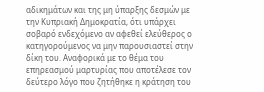αδικημάτων και της μη ύπαρξης δεσμών με την Κυπριακή Δημοκρατία, ότι υπάρχει σοβαρό ενδεχόμενο αν αφεθεί ελεύθερος ο κατηγορούμενος να μην παρουσιαστεί στην δίκη του. Αναφορικά με το θέμα του επηρεασμού μαρτυρίας που αποτέλεσε τον δεύτερο λόγο που ζητήθηκε η κράτηση του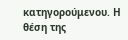κατηγορούμενου. Η θέση της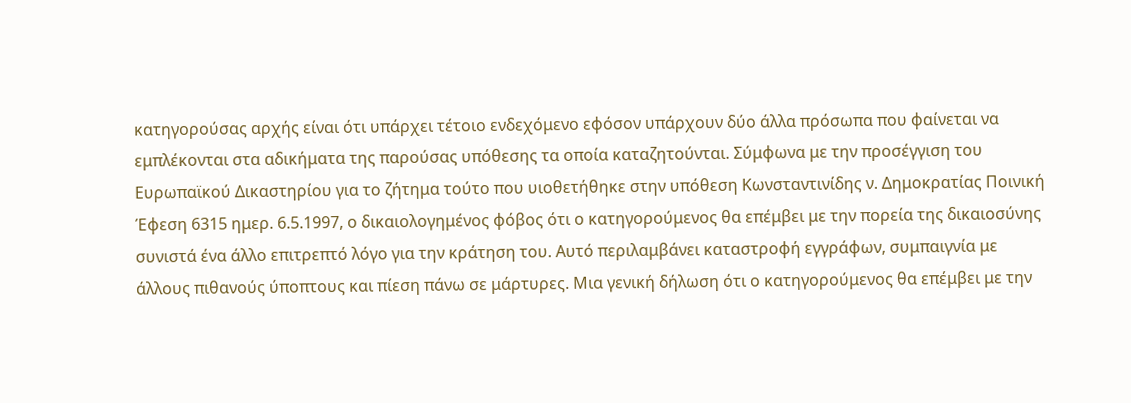κατηγορούσας αρχής είναι ότι υπάρχει τέτοιο ενδεχόμενο εφόσον υπάρχουν δύο άλλα πρόσωπα που φαίνεται να εμπλέκονται στα αδικήματα της παρούσας υπόθεσης τα οποία καταζητούνται. Σύμφωνα με την προσέγγιση του Ευρωπαϊκού Δικαστηρίου για το ζήτημα τούτο που υιοθετήθηκε στην υπόθεση Κωνσταντινίδης ν. Δημοκρατίας Ποινική Έφεση 6315 ημερ. 6.5.1997, ο δικαιολογημένος φόβος ότι ο κατηγορούμενος θα επέμβει με την πορεία της δικαιοσύνης συνιστά ένα άλλο επιτρεπτό λόγο για την κράτηση του. Αυτό περιλαμβάνει καταστροφή εγγράφων, συμπαιγνία με άλλους πιθανούς ύποπτους και πίεση πάνω σε μάρτυρες. Μια γενική δήλωση ότι ο κατηγορούμενος θα επέμβει με την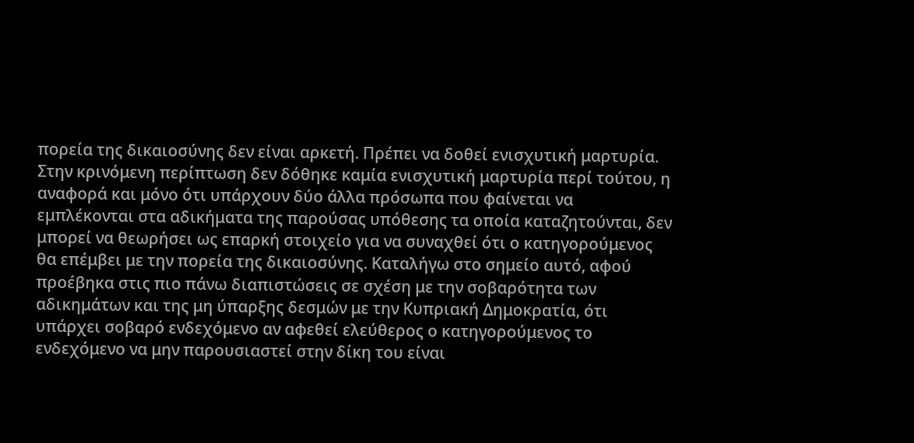πορεία της δικαιοσύνης δεν είναι αρκετή. Πρέπει να δοθεί ενισχυτική μαρτυρία. Στην κρινόμενη περίπτωση δεν δόθηκε καμία ενισχυτική μαρτυρία περί τούτου, η αναφορά και μόνο ότι υπάρχουν δύο άλλα πρόσωπα που φαίνεται να εμπλέκονται στα αδικήματα της παρούσας υπόθεσης τα οποία καταζητούνται, δεν μπορεί να θεωρήσει ως επαρκή στοιχείο για να συναχθεί ότι ο κατηγορούμενος θα επέμβει με την πορεία της δικαιοσύνης. Καταλήγω στο σημείο αυτό, αφού προέβηκα στις πιο πάνω διαπιστώσεις σε σχέση με την σοβαρότητα των αδικημάτων και της μη ύπαρξης δεσμών με την Κυπριακή Δημοκρατία, ότι υπάρχει σοβαρό ενδεχόμενο αν αφεθεί ελεύθερος ο κατηγορούμενος το ενδεχόμενο να μην παρουσιαστεί στην δίκη του είναι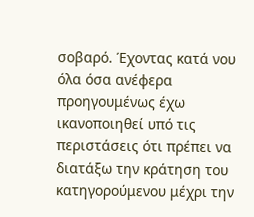σοβαρό. Έχοντας κατά νου όλα όσα ανέφερα προηγουμένως έχω ικανοποιηθεί υπό τις περιστάσεις ότι πρέπει να διατάξω την κράτηση του κατηγορούμενου μέχρι την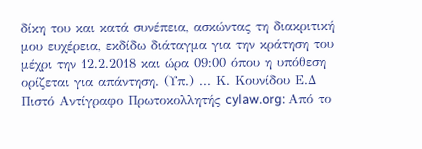δίκη του και κατά συνέπεια, ασκώντας τη διακριτική μου ευχέρεια, εκδίδω διάταγμα για την κράτηση του μέχρι την 12.2.2018 και ώρα 09:00 όπου η υπόθεση ορίζεται για απάντηση. (Υπ.) ... Κ. Κουνίδου Ε.Δ Πιστό Αντίγραφο Πρωτοκολλητής cylaw.org: Από το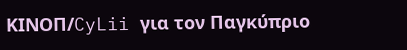ΚΙΝOΠ/CyLii για τον Παγκύπριο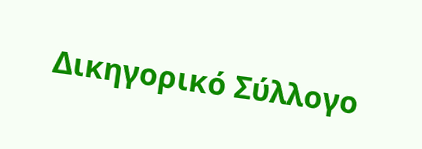Δικηγορικό Σύλλογο